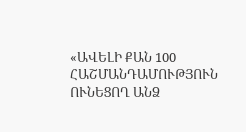«ԱՎԵԼԻ ՔԱՆ 100 ՀԱՇՄԱՆԴԱՄՈՒԹՅՈՒՆ ՈՒՆԵՑՈՂ ԱՆՁ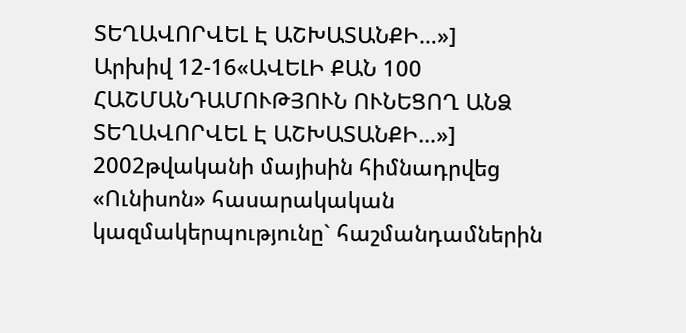ՏԵՂԱՎՈՐՎԵԼ Է ԱՇԽԱՏԱՆՔԻ…»]
Արխիվ 12-16«ԱՎԵԼԻ ՔԱՆ 100 ՀԱՇՄԱՆԴԱՄՈՒԹՅՈՒՆ ՈՒՆԵՑՈՂ ԱՆՁ ՏԵՂԱՎՈՐՎԵԼ Է ԱՇԽԱՏԱՆՔԻ…»]
2002թվականի մայիսին հիմնադրվեց «Ունիսոն» հասարակական կազմակերպությունը` հաշմանդամներին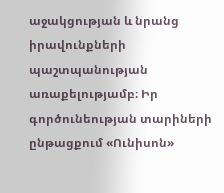աջակցության և նրանց իրավունքների պաշտպանության առաքելությամբ։ Իր գործունեության տարիների ընթացքում «Ունիսոն»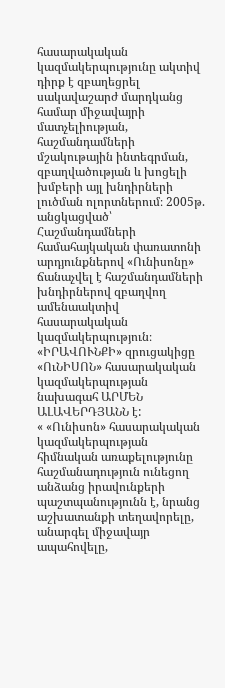հասարակական կազմակերպությունը ակտիվ դիրք է զբաղեցրել սակավաշարժ մարդկանց համար միջավայրի մատչելիության, հաշմանդամների մշակութային ինտեգրման, զբաղվածության և խոցելի խմբերի այլ խնդիրների լուծման ոլորտներում։ 2005թ. անցկացված՝ Հաշմանդամների համահայկական փառատոնի արդյունքներով «Ունիսոնը» ճանաչվել է հաշմանդամների խնդիրներով զբաղվող ամենաակտիվ հասարակական կազմակերպություն։
«ԻՐԱՎՈՒՆՔԻ» զրուցակիցը «ՈւՆԻՍՈՆ» հասարակական կազմակերպության նախագահ ԱՐՄԵՆ ԱԼԱՎԵՐԴՅԱՆՆ է:
« «Ունիսոն» հասարակական կազմակերպության հիմնական առաքելությունը հաշմանադություն ունեցող անձանց իրավունքերի պաշտպանությունն է, նրանց աշխատանքի տեղավորելը, անարգել միջավայր ապահովելը,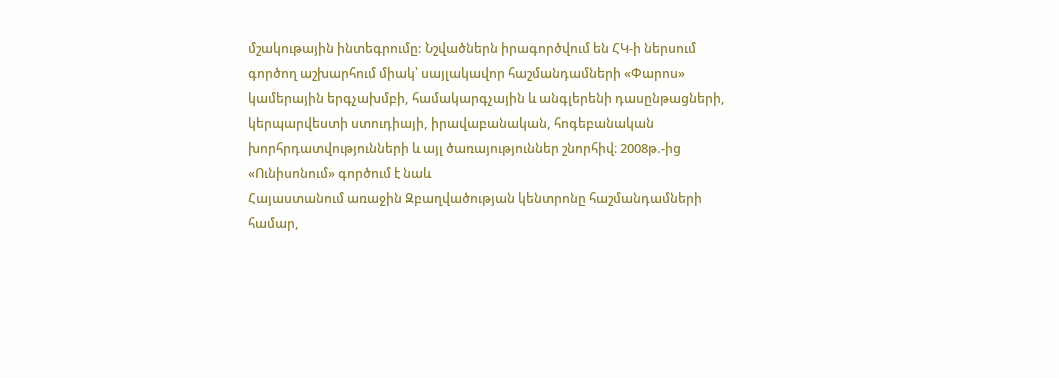մշակութային ինտեգրումը: Նշվածներն իրագործվում են ՀԿ-ի ներսում գործող աշխարհում միակ՝ սայլակավոր հաշմանդամների «Փարոս» կամերային երգչախմբի, համակարգչային և անգլերենի դասընթացների, կերպարվեստի ստուդիայի, իրավաբանական, հոգեբանական խորհրդատվությունների և այլ ծառայություններ շնորհիվ։ 2008թ.-ից «Ունիսոնում» գործում է նաև
Հայաստանում առաջին Զբաղվածության կենտրոնը հաշմանդամների համար,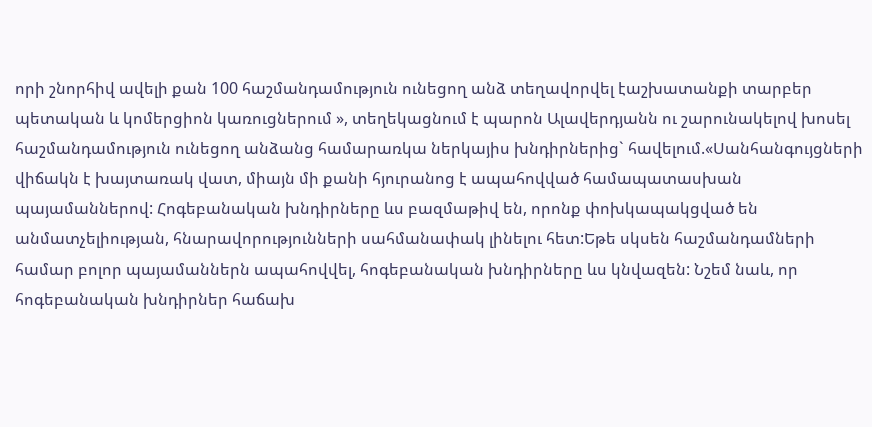որի շնորհիվ ավելի քան 100 հաշմանդամություն ունեցող անձ տեղավորվել էաշխատանքի տարբեր պետական և կոմերցիոն կառուցներում », տեղեկացնում է պարոն Ալավերդյանն ու շարունակելով խոսել հաշմանդամություն ունեցող անձանց համարառկա ներկայիս խնդիրներից` հավելում.«Սանհանգույցների վիճակն է խայտառակ վատ, միայն մի քանի հյուրանոց է ապահովված համապատասխան պայամաններով: Հոգեբանական խնդիրները ևս բազմաթիվ են, որոնք փոխկապակցված են անմատչելիության, հնարավորությունների սահմանափակ լինելու հետ:Եթե սկսեն հաշմանդամների համար բոլոր պայամաններն ապահովվել, հոգեբանական խնդիրները ևս կնվազեն: Նշեմ նաև, որ հոգեբանական խնդիրներ հաճախ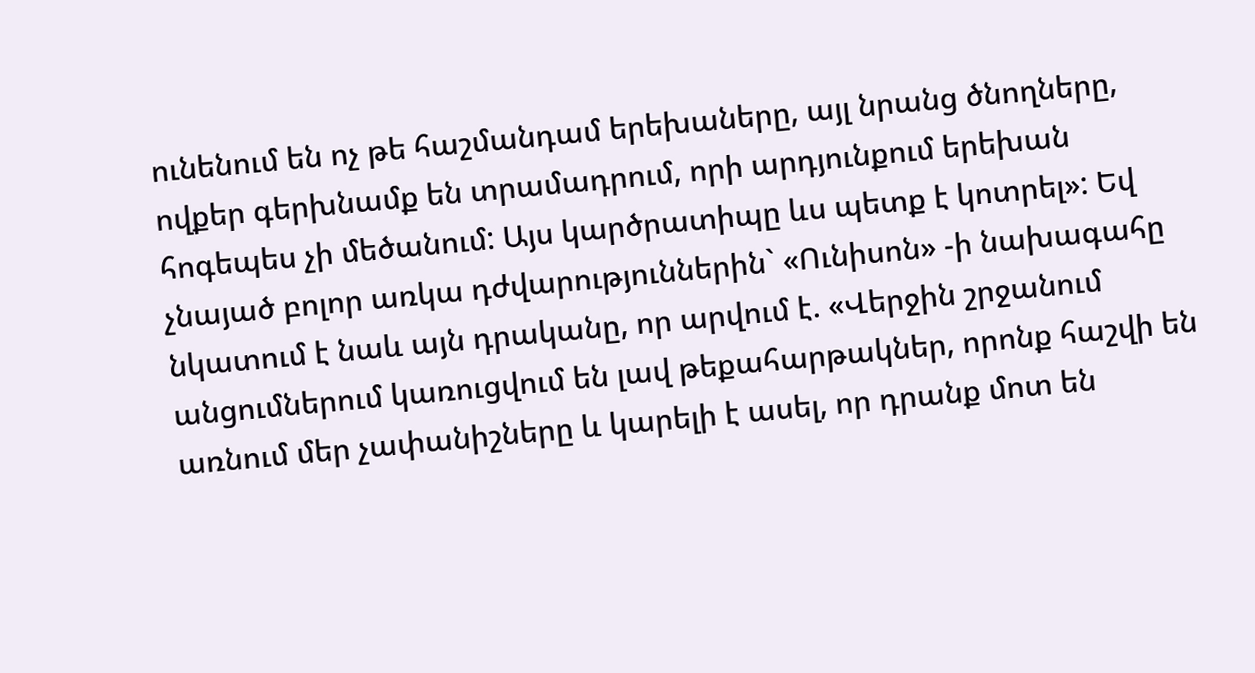ունենում են ոչ թե հաշմանդամ երեխաները, այլ նրանց ծնողները, ովքեր գերխնամք են տրամադրում, որի արդյունքում երեխան հոգեպես չի մեծանում: Այս կարծրատիպը ևս պետք է կոտրել»: Եվ չնայած բոլոր առկա դժվարություններին` «Ունիսոն» -ի նախագահը նկատում է նաև այն դրականը, որ արվում է. «Վերջին շրջանում
անցումներում կառուցվում են լավ թեքահարթակներ, որոնք հաշվի են առնում մեր չափանիշները և կարելի է ասել, որ դրանք մոտ են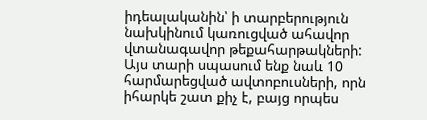իդեալականին՝ ի տարբերություն նախկինում կառուցված ահավոր վտանագավոր թեքահարթակների: Այս տարի սպասում ենք նաև 10 հարմարեցված ավտոբուսների, որն իհարկե շատ քիչ է, բայց որպես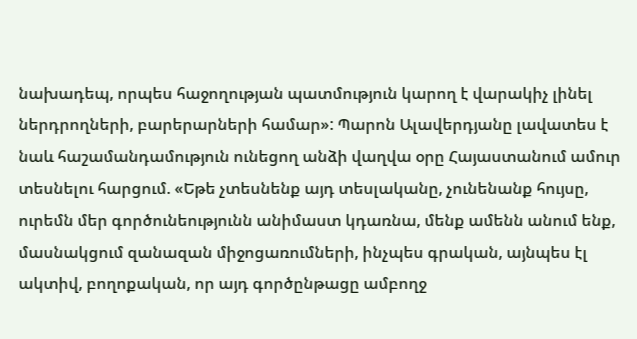նախադեպ, որպես հաջողության պատմություն կարող է վարակիչ լինել ներդրողների, բարերարների համար»: Պարոն Ալավերդյանը լավատես է նաև հաշամանդամություն ունեցող անձի վաղվա օրը Հայաստանում ամուր տեսնելու հարցում. «Եթե չտեսնենք այդ տեսլականը, չունենանք հույսը, ուրեմն մեր գործունեությունն անիմաստ կդառնա, մենք ամենն անում ենք, մասնակցում զանազան միջոցառումների, ինչպես գրական, այնպես էլ ակտիվ, բողոքական, որ այդ գործընթացը ամբողջ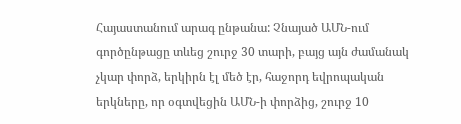Հայաստանում արագ ընթանա: Չնայած ԱՄՆ-ում գործընթացը տևեց շուրջ 30 տարի, բայց այն ժամանակ չկար փորձ, երկիրն էլ մեծ էր, հաջորդ եվրոպական երկները, որ օգտվեցին ԱՄՆ-ի փորձից, շուրջ 10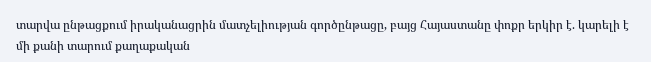տարվա ընթացքում իրականացրին մատչելիության գործընթացը, բայց Հայաստանը փոքր երկիր է. կարելի է մի քանի տարում քաղաքական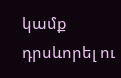կամք դրսևորել ու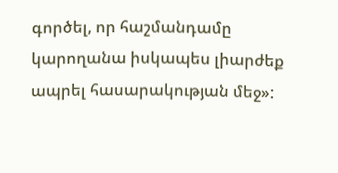գործել, որ հաշմանդամը կարողանա իսկապես լիարժեք ապրել հասարակության մեջ»: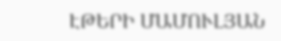ԷԹԵՐԻ ՄԱՄՈՒԼՅԱՆ